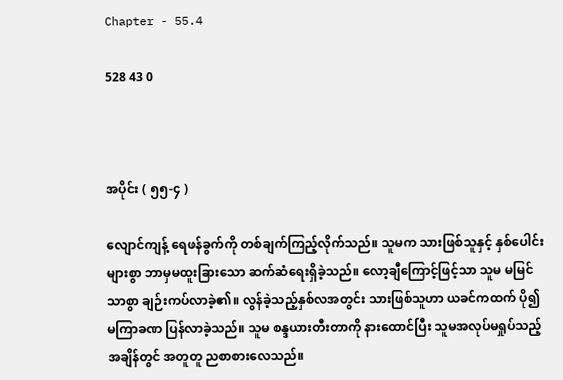Chapter - 55.4

528 43 0



အပိုင်း ( ၅၅-၄ )

လျောင်ကျန့် ရေဖန်ခွက်ကို တစ်ချက်ကြည့်လိုက်သည်။ သူမက သားဖြစ်သူနှင့် နှစ်ပေါင်းများစွာ ဘာမှမထူးခြားသော ဆက်ဆံရေးရှိခဲ့သည်။ လော့ချီကြောင့်ဖြင့်သာ သူမ မမြင်သာစွာ ချဉ်းကပ်လာခဲ့၏။ လွန်ခဲ့သည့်နှစ်လအတွင်း သားဖြစ်သူဟာ ယခင်ကထက် ပို၍ မကြာခဏ ပြန်လာခဲ့သည်။ သူမ စန္ဒယားတီးတာကို နားထောင်ပြီး သူမအလုပ်မရှုပ်သည့်အချိန်တွင် အတူတူ ညစာစားလေသည်။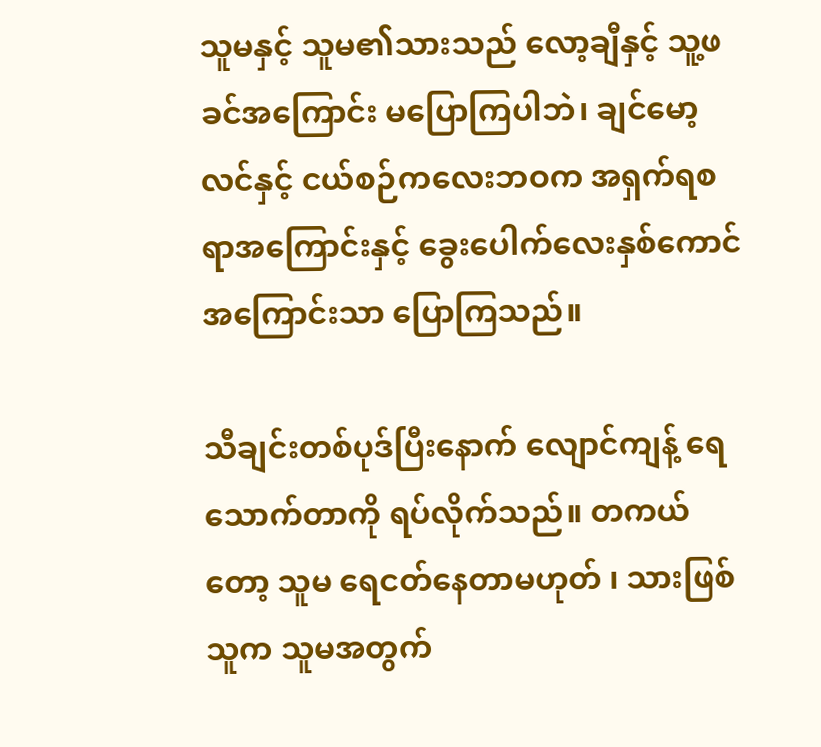သူမနှင့် သူမ၏သားသည် လော့ချီနှင့် သူ့ဖခင်အကြောင်း မပြောကြပါဘဲ၊ ချင်မော့လင်နှင့် ငယ်စဉ်ကလေးဘဝက အရှက်ရစရာအကြောင်းနှင့် ခွေးပေါက်လေးနှစ်ကောင်အကြောင်းသာ ပြောကြသည်။

သီချင်းတစ်ပုဒ်ပြီးနောက် လျောင်ကျန့် ရေသောက်တာကို ရပ်လိုက်သည်။ တကယ်တော့ သူမ ရေငတ်နေတာမဟုတ် ၊ သားဖြစ်သူက သူမအတွက်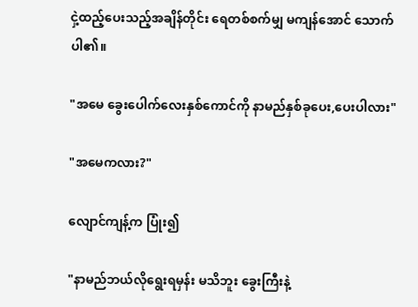ငှဲ့ထည့်ပေးသည့်အချိန်တိုင်း ရေတစ်စက်မျှ မကျန်အောင် သောက်ပါ၏။

"အမေ ခွေးပေါက်လေးနှစ်ကောင်ကို နာမည်နှစ်ခုပေး,ပေးပါလား"

"အမေကလား?"

လျောင်ကျန့်က ပြုံး၍

"နာမည်ဘယ်လိုရွေးရမှန်း မသိဘူး ခွေးကြီးနဲ့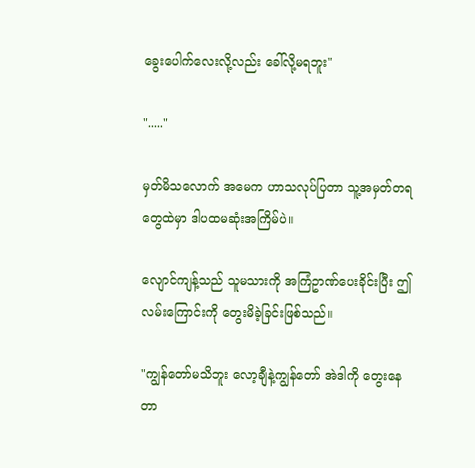ခွေးပေါက်လေးလို့လည်း ခေါ်လို့မရဘူး"

"....."

မှတ်မိသလောက် အမေက ဟာသလုပ်ပြတာ သူ့အမှတ်တရတွေထဲမှာ ဒါပထမဆုံးအကြိမ်ပဲ။

လျောင်ကျန့်သည် သူမသားကို အကြံဥာဏ်ပေးခိုင်းပြီး ဤလမ်းကြောင်းကို တွေးမိခဲ့ခြင်းဖြစ်သည်။

"ကျွန်တော်မသိဘူး လော့ချီနဲ့ကျွန်တော် အဲဒါကို တွေးနေတာ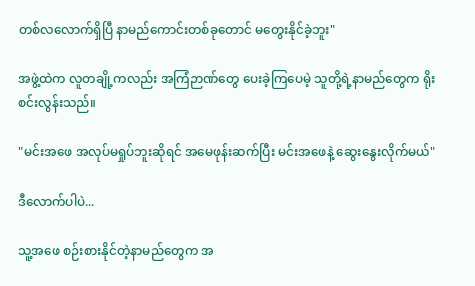တစ်လလောက်ရှိပြီ နာမည်ကောင်းတစ်ခုတောင် မတွေးနိုင်ခဲ့ဘူး"

အဖွဲ့ထဲက လူတချို့ကလည်း အကြံဉာဏ်တွေ ပေးခဲ့ကြပေမဲ့ သူတို့ရဲ့နာမည်တွေက ရိုးစင်းလွန်းသည်။

"မင်းအဖေ အလုပ်မရှုပ်ဘူးဆိုရင် အမေဖုန်းဆက်ပြီး မင်းအဖေနဲ့ ဆွေးနွေးလိုက်မယ်"

ဒီလောက်ပါပဲ...

သူ့အဖေ စဉ်းစားနိုင်တဲ့နာမည်တွေက အ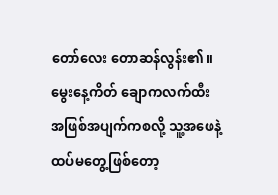တော်လေး တောဆန်လွန်း၏။ မွေးနေ့ကိတ် ချောကလက်ထီး အဖြစ်အပျက်ကစလို့ သူ့အဖေနဲ့ ထပ်မတွေ့ဖြစ်တော့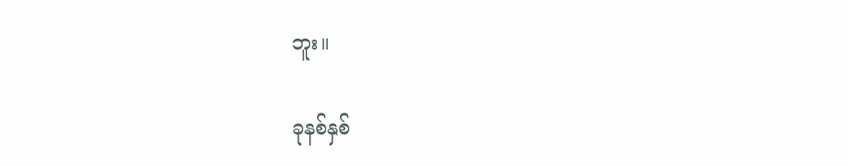ဘူး။

ခုနစ်နှစ်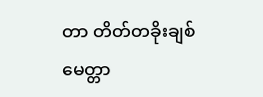တာ တိတ်တခိုးချစ်မေတ္တာ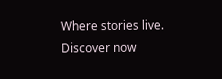Where stories live. Discover now